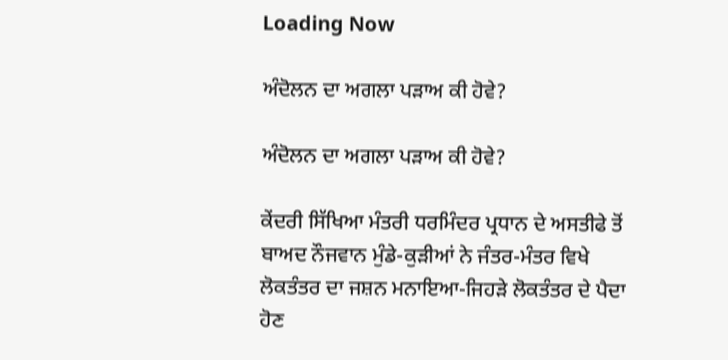Loading Now

ਅੰਦੋਲਨ ਦਾ ਅਗਲਾ ਪੜਾਅ ਕੀ ਹੋਵੇ?

ਅੰਦੋਲਨ ਦਾ ਅਗਲਾ ਪੜਾਅ ਕੀ ਹੋਵੇ?

ਕੇਂਦਰੀ ਸਿੱਖਿਆ ਮੰਤਰੀ ਧਰਮਿੰਦਰ ਪ੍ਰਧਾਨ ਦੇ ਅਸਤੀਫੇ ਤੋਂ ਬਾਅਦ ਨੌਜਵਾਨ ਮੁੰਡੇ-ਕੁੜੀਆਂ ਨੇ ਜੰਤਰ-ਮੰਤਰ ਵਿਖੇ ਲੋਕਤੰਤਰ ਦਾ ਜਸ਼ਨ ਮਨਾਇਆ-ਜਿਹੜੇ ਲੋਕਤੰਤਰ ਦੇ ਪੈਦਾ ਹੋਣ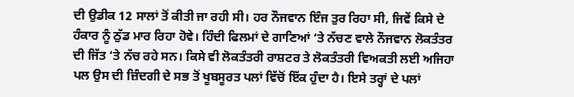ਦੀ ਉਡੀਕ 12 ਸਾਲਾਂ ਤੋਂ ਕੀਤੀ ਜਾ ਰਹੀ ਸੀ। ਹਰ ਨੌਜਵਾਨ ਇੰਜ ਤੁਰ ਰਿਹਾ ਸੀ, ਜਿਵੇਂ ਕਿਸੇ ਦੇ ਹੰਕਾਰ ਨੂੰ ਠੁੱਡ ਮਾਰ ਰਿਹਾ ਹੋਵੇ। ਹਿੰਦੀ ਫਿਲਮਾਂ ਦੇ ਗਾਣਿਆਂ ‘ਤੇ ਨੱਚਣ ਵਾਲੇ ਨੌਜਵਾਨ ਲੋਕਤੰਤਰ ਦੀ ਜਿੱਤ ‘ਤੇ ਨੱਚ ਰਹੇ ਸਨ। ਕਿਸੇ ਵੀ ਲੋਕਤੰਤਰੀ ਰਾਸ਼ਟਰ ਤੇ ਲੋਕਤੰਤਰੀ ਵਿਅਕਤੀ ਲਈ ਅਜਿਹਾ ਪਲ ਉਸ ਦੀ ਜ਼ਿੰਦਗੀ ਦੇ ਸਭ ਤੋਂ ਖੂਬਸੂਰਤ ਪਲਾਂ ਵਿੱਚੋਂ ਇੱਕ ਹੁੰਦਾ ਹੈ। ਇਸੇ ਤਰ੍ਹਾਂ ਦੇ ਪਲਾਂ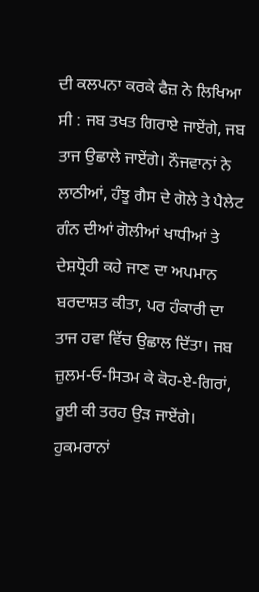ਦੀ ਕਲਪਨਾ ਕਰਕੇ ਫੈਜ਼ ਨੇ ਲਿਖਿਆ ਸੀ : ਜਬ ਤਖਤ ਗਿਰਾਏ ਜਾਏਂਗੇ, ਜਬ ਤਾਜ ਉਛਾਲੇ ਜਾਏਂਗੇ। ਨੌਜਵਾਨਾਂ ਨੇ ਲਾਠੀਆਂ, ਹੰਝੂ ਗੈਸ ਦੇ ਗੋਲੇ ਤੇ ਪੈਲੇਟ ਗੰਨ ਦੀਆਂ ਗੋਲੀਆਂ ਖਾਧੀਆਂ ਤੇ ਦੇਸ਼ਧ੍ਰੋਹੀ ਕਹੇ ਜਾਣ ਦਾ ਅਪਮਾਨ ਬਰਦਾਸ਼ਤ ਕੀਤਾ, ਪਰ ਹੰਕਾਰੀ ਦਾ ਤਾਜ ਹਵਾ ਵਿੱਚ ਉਛਾਲ ਦਿੱਤਾ। ਜਬ ਜ਼ੁਲਮ-ਓ-ਸਿਤਮ ਕੇ ਕੋਹ-ਏ-ਗਿਰਾਂ, ਰੂਈ ਕੀ ਤਰਹ ਉੜ ਜਾਏਂਗੇ। ਹੁਕਮਰਾਨਾਂ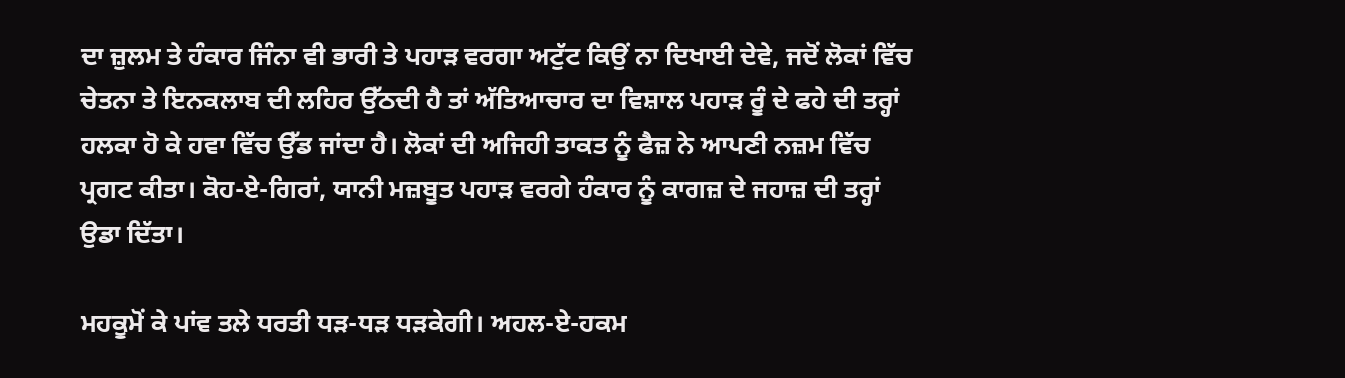ਦਾ ਜ਼ੁਲਮ ਤੇ ਹੰਕਾਰ ਜਿੰਨਾ ਵੀ ਭਾਰੀ ਤੇ ਪਹਾੜ ਵਰਗਾ ਅਟੁੱਟ ਕਿਉਂ ਨਾ ਦਿਖਾਈ ਦੇਵੇ, ਜਦੋਂ ਲੋਕਾਂ ਵਿੱਚ ਚੇਤਨਾ ਤੇ ਇਨਕਲਾਬ ਦੀ ਲਹਿਰ ਉੱਠਦੀ ਹੈ ਤਾਂ ਅੱਤਿਆਚਾਰ ਦਾ ਵਿਸ਼ਾਲ ਪਹਾੜ ਰੂੰ ਦੇ ਫਹੇ ਦੀ ਤਰ੍ਹਾਂ ਹਲਕਾ ਹੋ ਕੇ ਹਵਾ ਵਿੱਚ ਉੱਡ ਜਾਂਦਾ ਹੈ। ਲੋਕਾਂ ਦੀ ਅਜਿਹੀ ਤਾਕਤ ਨੂੰ ਫੈਜ਼ ਨੇ ਆਪਣੀ ਨਜ਼ਮ ਵਿੱਚ ਪ੍ਰਗਟ ਕੀਤਾ। ਕੋਹ-ਏ-ਗਿਰਾਂ, ਯਾਨੀ ਮਜ਼ਬੂਤ ਪਹਾੜ ਵਰਗੇ ਹੰਕਾਰ ਨੂੰ ਕਾਗਜ਼ ਦੇ ਜਹਾਜ਼ ਦੀ ਤਰ੍ਹਾਂ ਉਡਾ ਦਿੱਤਾ।

ਮਹਕੂਮੋਂ ਕੇ ਪਾਂਵ ਤਲੇ ਧਰਤੀ ਧੜ-ਧੜ ਧੜਕੇਗੀ। ਅਹਲ-ਏ-ਹਕਮ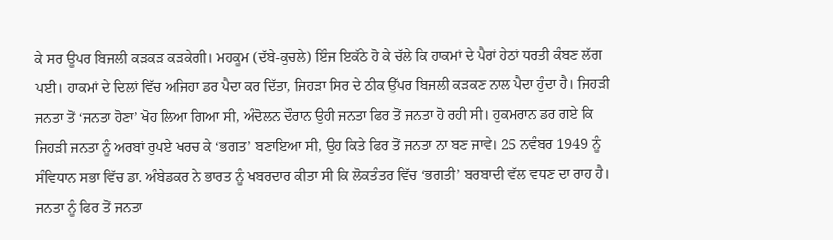ਕੇ ਸਰ ਊਪਰ ਬਿਜਲੀ ਕੜਕੜ ਕੜਕੇਗੀ। ਮਹਕੂਮ (ਦੱਬੇ-ਕੁਚਲੇ) ਇੰਜ ਇਕੱਠੇ ਹੋ ਕੇ ਚੱਲੇ ਕਿ ਹਾਕਮਾਂ ਦੇ ਪੈਰਾਂ ਹੇਠਾਂ ਧਰਤੀ ਕੰਬਣ ਲੱਗ ਪਈ। ਹਾਕਮਾਂ ਦੇ ਦਿਲਾਂ ਵਿੱਚ ਅਜਿਹਾ ਡਰ ਪੈਦਾ ਕਰ ਦਿੱਤਾ, ਜਿਹੜਾ ਸਿਰ ਦੇ ਠੀਕ ਉੱਪਰ ਬਿਜਲੀ ਕੜਕਣ ਨਾਲ ਪੈਦਾ ਹੁੰਦਾ ਹੈ। ਜਿਹੜੀ ਜਨਤਾ ਤੋਂ ‘ਜਨਤਾ ਹੋਣਾ’ ਖੋਹ ਲਿਆ ਗਿਆ ਸੀ, ਅੰਦੋਲਨ ਦੌਰਾਨ ਉਹੀ ਜਨਤਾ ਫਿਰ ਤੋਂ ਜਨਤਾ ਹੋ ਰਹੀ ਸੀ। ਹੁਕਮਰਾਨ ਡਰ ਗਏ ਕਿ ਜਿਹੜੀ ਜਨਤਾ ਨੂੰ ਅਰਬਾਂ ਰੁਪਏ ਖਰਚ ਕੇ ‘ਭਗਤ’ ਬਣਾਇਆ ਸੀ, ਉਹ ਕਿਤੇ ਫਿਰ ਤੋਂ ਜਨਤਾ ਨਾ ਬਣ ਜਾਵੇ। 25 ਨਵੰਬਰ 1949 ਨੂੰ ਸੰਵਿਧਾਨ ਸਭਾ ਵਿੱਚ ਡਾ. ਅੰਬੇਡਕਰ ਨੇ ਭਾਰਤ ਨੂੰ ਖਬਰਦਾਰ ਕੀਤਾ ਸੀ ਕਿ ਲੋਕਤੰਤਰ ਵਿੱਚ ‘ਭਗਤੀ’ ਬਰਬਾਦੀ ਵੱਲ ਵਧਣ ਦਾ ਰਾਹ ਹੈ। ਜਨਤਾ ਨੂੰ ਫਿਰ ਤੋਂ ਜਨਤਾ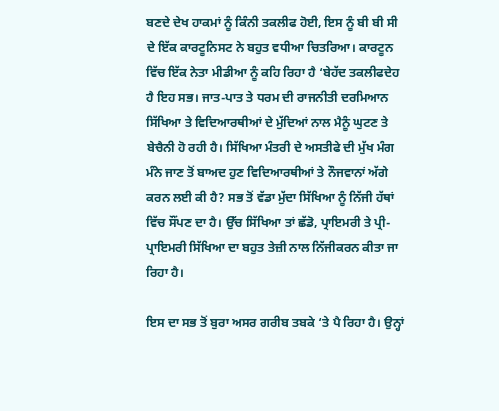ਬਣਦੇ ਦੇਖ ਹਾਕਮਾਂ ਨੂੰ ਕਿੰਨੀ ਤਕਲੀਫ ਹੋਈ, ਇਸ ਨੂੰ ਬੀ ਬੀ ਸੀ ਦੇ ਇੱਕ ਕਾਰਟੂਨਿਸਟ ਨੇ ਬਹੁਤ ਵਧੀਆ ਚਿਤਰਿਆ। ਕਾਰਟੂਨ ਵਿੱਚ ਇੱਕ ਨੇਤਾ ਮੀਡੀਆ ਨੂੰ ਕਹਿ ਰਿਹਾ ਹੈ ‘ਬੇਹੱਦ ਤਕਲੀਫਦੇਹ ਹੈ ਇਹ ਸਭ। ਜਾਤ-ਪਾਤ ਤੇ ਧਰਮ ਦੀ ਰਾਜਨੀਤੀ ਦਰਮਿਆਨ ਸਿੱਖਿਆ ਤੇ ਵਿਦਿਆਰਥੀਆਂ ਦੇ ਮੁੱਦਿਆਂ ਨਾਲ ਮੈਨੂੰ ਘੁਟਣ ਤੇ ਬੇਚੈਨੀ ਹੋ ਰਹੀ ਹੈ। ਸਿੱਖਿਆ ਮੰਤਰੀ ਦੇ ਅਸਤੀਫੇ ਦੀ ਮੁੱਖ ਮੰਗ ਮੰਨੇ ਜਾਣ ਤੋਂ ਬਾਅਦ ਹੁਣ ਵਿਦਿਆਰਥੀਆਂ ਤੇ ਨੌਜਵਾਨਾਂ ਅੱਗੇ ਕਰਨ ਲਈ ਕੀ ਹੈ? ਸਭ ਤੋਂ ਵੱਡਾ ਮੁੱਦਾ ਸਿੱਖਿਆ ਨੂੰ ਨਿੱਜੀ ਹੱਥਾਂ ਵਿੱਚ ਸੌਂਪਣ ਦਾ ਹੈ। ਉੱਚ ਸਿੱਖਿਆ ਤਾਂ ਛੱਡੋ, ਪ੍ਰਾਇਮਰੀ ਤੇ ਪ੍ਰੀ-ਪ੍ਰਾਇਮਰੀ ਸਿੱਖਿਆ ਦਾ ਬਹੁਤ ਤੇਜ਼ੀ ਨਾਲ ਨਿੱਜੀਕਰਨ ਕੀਤਾ ਜਾ ਰਿਹਾ ਹੈ।

ਇਸ ਦਾ ਸਭ ਤੋਂ ਬੁਰਾ ਅਸਰ ਗਰੀਬ ਤਬਕੇ ‘ਤੇ ਪੈ ਰਿਹਾ ਹੈ। ਉਨ੍ਹਾਂ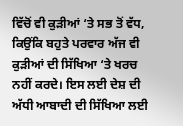ਵਿੱਚੋਂ ਵੀ ਕੁੜੀਆਂ ‘ਤੇ ਸਭ ਤੋਂ ਵੱਧ, ਕਿਉਂਕਿ ਬਹੁਤੇ ਪਰਵਾਰ ਅੱਜ ਵੀ ਕੁੜੀਆਂ ਦੀ ਸਿੱਖਿਆ ‘ਤੇ ਖਰਚ ਨਹੀਂ ਕਰਦੇ। ਇਸ ਲਈ ਦੇਸ਼ ਦੀ ਅੱਧੀ ਆਬਾਦੀ ਦੀ ਸਿੱਖਿਆ ਲਈ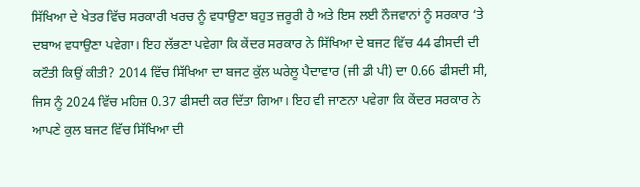ਸਿੱਖਿਆ ਦੇ ਖੇਤਰ ਵਿੱਚ ਸਰਕਾਰੀ ਖਰਚ ਨੂੰ ਵਧਾਉਣਾ ਬਹੁਤ ਜ਼ਰੂਰੀ ਹੈ ਅਤੇ ਇਸ ਲਈ ਨੌਜਵਾਨਾਂ ਨੂੰ ਸਰਕਾਰ ‘ਤੇ ਦਬਾਅ ਵਧਾਉਣਾ ਪਵੇਗਾ। ਇਹ ਲੱਭਣਾ ਪਵੇਗਾ ਕਿ ਕੇਂਦਰ ਸਰਕਾਰ ਨੇ ਸਿੱਖਿਆ ਦੇ ਬਜਟ ਵਿੱਚ 44 ਫੀਸਦੀ ਦੀ ਕਟੌਤੀ ਕਿਉਂ ਕੀਤੀ? 2014 ਵਿੱਚ ਸਿੱਖਿਆ ਦਾ ਬਜਟ ਕੁੱਲ ਘਰੇਲੂ ਪੈਦਾਵਾਰ (ਜੀ ਡੀ ਪੀ) ਦਾ 0.66 ਫੀਸਦੀ ਸੀ, ਜਿਸ ਨੂੰ 2024 ਵਿੱਚ ਮਹਿਜ਼ 0.37 ਫੀਸਦੀ ਕਰ ਦਿੱਤਾ ਗਿਆ। ਇਹ ਵੀ ਜਾਣਨਾ ਪਵੇਗਾ ਕਿ ਕੇਂਦਰ ਸਰਕਾਰ ਨੇ ਆਪਣੇ ਕੁਲ ਬਜਟ ਵਿੱਚ ਸਿੱਖਿਆ ਦੀ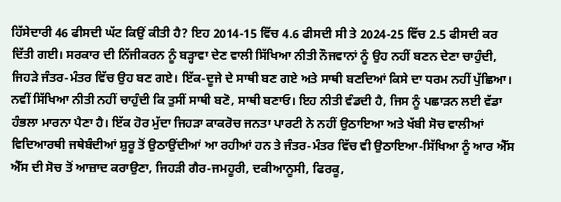ਹਿੱਸੇਦਾਰੀ 46 ਫੀਸਦੀ ਘੱਟ ਕਿਉਂ ਕੀਤੀ ਹੈ? ਇਹ 2014-15 ਵਿੱਚ 4.6 ਫੀਸਦੀ ਸੀ ਤੇ 2024-25 ਵਿੱਚ 2.5 ਫੀਸਦੀ ਕਰ ਦਿੱਤੀ ਗਈ। ਸਰਕਾਰ ਦੀ ਨਿੱਜੀਕਰਨ ਨੂੰ ਬੜ੍ਹਾਵਾ ਦੇਣ ਵਾਲੀ ਸਿੱਖਿਆ ਨੀਤੀ ਨੌਜਵਾਨਾਂ ਨੂੰ ਉਹ ਨਹੀਂ ਬਣਨ ਦੇਣਾ ਚਾਹੁੰਦੀ, ਜਿਹੜੇ ਜੰਤਰ-ਮੰਤਰ ਵਿੱਚ ਉਹ ਬਣ ਗਏ। ਇੱਕ-ਦੂਜੇ ਦੇ ਸਾਥੀ ਬਣ ਗਏ ਅਤੇ ਸਾਥੀ ਬਣਦਿਆਂ ਕਿਸੇ ਦਾ ਧਰਮ ਨਹੀਂ ਪੁੱਛਿਆ। ਨਵੀਂ ਸਿੱਖਿਆ ਨੀਤੀ ਨਹੀਂ ਚਾਹੁੰਦੀ ਕਿ ਤੁਸੀਂ ਸਾਥੀ ਬਣੋ, ਸਾਥੀ ਬਣਾਓ। ਇਹ ਨੀਤੀ ਵੰਡਦੀ ਹੈ, ਜਿਸ ਨੂੰ ਪਛਾੜਨ ਲਈ ਵੱਡਾ ਹੰਭਲਾ ਮਾਰਨਾ ਪੈਣਾ ਹੈ। ਇੱਕ ਹੋਰ ਮੁੱਦਾ ਜਿਹੜਾ ਕਾਕਰੋਚ ਜਨਤਾ ਪਾਰਟੀ ਨੇ ਨਹੀਂ ਉਠਾਇਆ ਅਤੇ ਖੱਬੀ ਸੋਚ ਵਾਲੀਆਂ ਵਿਦਿਆਰਥੀ ਜਥੇਬੰਦੀਆਂ ਸ਼ੁਰੂ ਤੋਂ ਉਠਾਉਂਦੀਆਂ ਆ ਰਹੀਆਂ ਹਨ ਤੇ ਜੰਤਰ-ਮੰਤਰ ਵਿੱਚ ਵੀ ਉਠਾਇਆ-ਸਿੱਖਿਆ ਨੂੰ ਆਰ ਐੱਸ ਐੱਸ ਦੀ ਸੋਚ ਤੋਂ ਆਜ਼ਾਦ ਕਰਾਉਣਾ, ਜਿਹੜੀ ਗੈਰ-ਜਮਹੂਰੀ, ਦਕੀਆਨੂਸੀ, ਫਿਰਕੂ,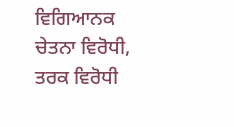ਵਿਗਿਆਨਕ ਚੇਤਨਾ ਵਿਰੋਧੀ, ਤਰਕ ਵਿਰੋਧੀ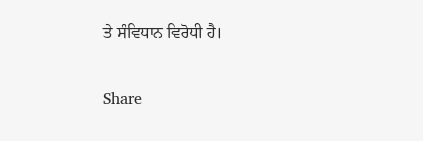ਤੇ ਸੰਵਿਧਾਨ ਵਿਰੋਧੀ ਹੈ।

Share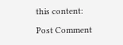this content:

Post Comment